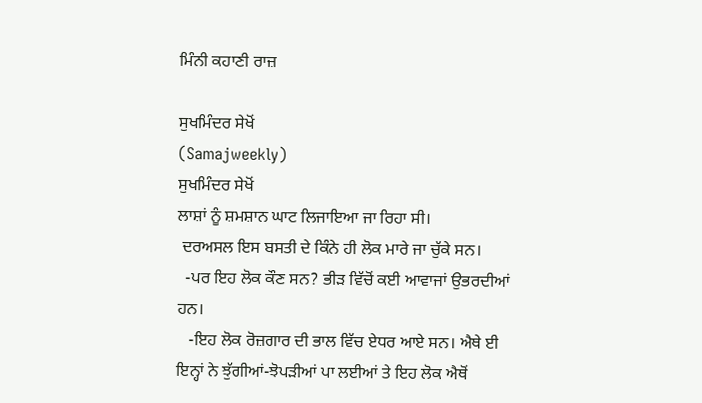ਮਿੰਨੀ ਕਹਾਣੀ ਰਾਜ਼

ਸੁਖਮਿੰਦਰ ਸੇਖੋਂ
(Samajweekly)
ਸੁਖਮਿੰਦਰ ਸੇਖੋਂ
ਲਾਸ਼ਾਂ ਨੂੰ ਸ਼ਮਸ਼ਾਨ ਘਾਟ ਲਿਜਾਇਆ ਜਾ ਰਿਹਾ ਸੀ।
 ਦਰਅਸਲ ਇਸ ਬਸਤੀ ਦੇ ਕਿੰਨੇ ਹੀ ਲੋਕ ਮਾਰੇ ਜਾ ਚੁੱਕੇ ਸਨ।
  -ਪਰ ਇਹ ਲੋਕ ਕੌਣ ਸਨ? ਭੀੜ ਵਿੱਚੋਂ ਕਈ ਆਵਾਜਾਂ ਉਭਰਦੀਆਂ ਹਨ।
   -ਇਹ ਲੋਕ ਰੋਜ਼ਗਾਰ ਦੀ ਭਾਲ ਵਿੱਚ ਏਧਰ ਆਏ ਸਨ। ਐਥੇ ਈ ਇਨ੍ਹਾਂ ਨੇ ਝੁੱਗੀਆਂ-ਝੋਪੜੀਆਂ ਪਾ ਲਈਆਂ ਤੇ ਇਹ ਲੋਕ ਐਥੋਂ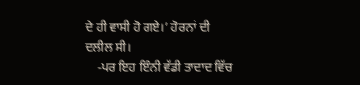ਦੇ ਹੀ ਵਾਸੀ ਹੋ ਗਏ।’ ਹੋਰਨਾਂ ਦੀ ਦਲੀਲ ਸੀ।
    -ਪਰ ਇਹ ਇੰਨੀ ਵੱਡੀ ਤਾਦਾਦ ਵਿੱਚ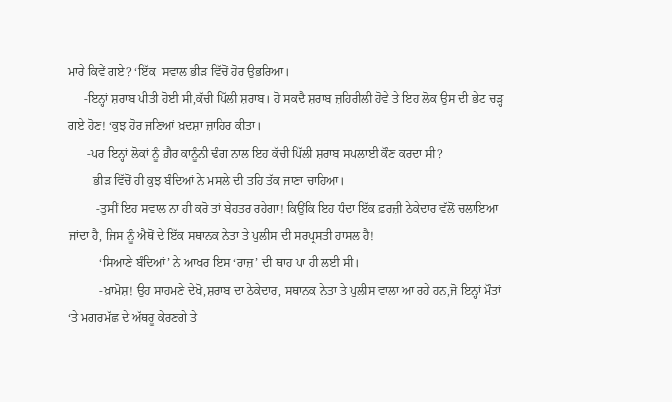ਮਾਰੇ ਕਿਵੇਂ ਗਏ? ‘ਇੱਕ  ਸਵਾਲ ਭੀੜ ਵਿੱਚੋਂ ਹੋਰ ਉਭਰਿਆ।
     -ਇਨ੍ਹਾਂ ਸ਼ਰਾਬ ਪੀਤੀ ਹੋਈ ਸੀ,ਕੱਚੀ ਪਿੱਲੀ ਸ਼ਰਾਬ। ਹੋ ਸਕਦੈ ਸ਼ਰਾਬ ਜ਼ਹਿਰੀਲੀ ਹੋਵੇ ਤੇ ਇਹ ਲੋਕ ਉਸ ਦੀ ਭੇਟ ਚੜ੍ਹ ਗਏ ਹੋਣ! ‘ਕੁਝ ਹੋਰ ਜਣਿਆਂ ਖ਼ਦਸ਼ਾ ਜ਼ਾਹਿਰ ਕੀਤਾ।
      -ਪਰ ਇਨ੍ਹਾਂ ਲੋਕਾਂ ਨੂੰ ਗ਼ੈਰ ਕਾਨੂੰਨੀ ਢੰਗ ਨਾਲ ਇਹ ਕੱਚੀ ਪਿੱਲੀ ਸ਼ਰਾਬ ਸਪਲਾਈ ਕੌਣ ਕਰਦਾ ਸੀ?
        ਭੀੜ ਵਿੱਚੋਂ ਹੀ ਕੁਝ ਬੰਦਿਆਂ ਨੇ ਮਸਲੇ ਦੀ ਤਹਿ ਤੱਕ ਜਾਣਾ ਚਾਹਿਆ।
         -ਤੁਸੀਂ ਇਹ ਸਵਾਲ ਨਾ ਹੀ ਕਰੋ ਤਾਂ ਬੇਹਤਰ ਰਹੇਗਾ! ਕਿਉਂਕਿ ਇਹ ਧੰਦਾ ਇੱਕ ਫ਼ਰਜ਼ੀ ਠੇਕੇਦਾਰ ਵੱਲੋਂ ਚਲਾਇਆ ਜਾਂਦਾ ਹੈ, ਜਿਸ ਨੂੰ ਐਥੋਂ ਦੇ ਇੱਕ ਸਥਾਨਕ ਨੇਤਾ ਤੇ ਪੁਲੀਸ ਦੀ ਸਰਪ੍ਰਸਤੀ ਹਾਸਲ ਹੈ!
          ‘ਸਿਆਣੇ ਬੰਦਿਆਂ’ ਨੇ ਆਖਰ ਇਸ ‘ਰਾਜ਼’ ਦੀ ਥਾਹ ਪਾ ਹੀ ਲਈ ਸੀ।
          -ਖ਼ਾਮੋਸ਼! ਉਹ ਸਾਹਮਣੇ ਦੇਖੋ,ਸ਼ਰਾਬ ਦਾ ਠੇਕੇਦਾਰ, ਸਥਾਨਕ ਨੇਤਾ ਤੇ ਪੁਲੀਸ ਵਾਲਾ ਆ ਰਹੇ ਹਨ,ਜੋ ਇਨ੍ਹਾਂ ਮੌਤਾਂ ‘ਤੇ ਮਗਰਮੱਛ ਦੇ ਅੱਥਰੂ ਕੇਰਣਗੇ ਤੇ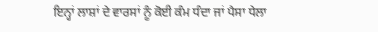ਇਨ੍ਹਾਂ ਲਾਸ਼ਾਂ ਦੇ ਵਾਰਸਾਂ ਨੂੰ ਕੋਈ ਕੰਮ ਧੰਦਾ ਜਾਂ ਪੈਸਾ ਧੇਲਾ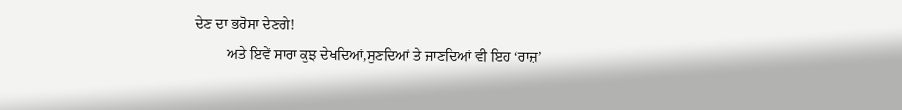ਦੇਣ ਦਾ ਭਰੋਸਾ ਦੇਣਗੇ!
         ਅਤੇ ਇਵੇਂ ਸਾਰਾ ਕੁਝ ਦੇਖਦਿਆਂ,ਸੁਣਦਿਆਂ ਤੇ ਜਾਣਦਿਆਂ ਵੀ ਇਹ ‘ਰਾਜ਼’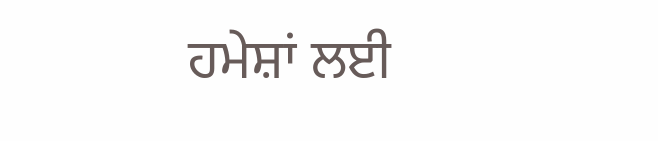ਹਮੇਸ਼ਾਂ ਲਈ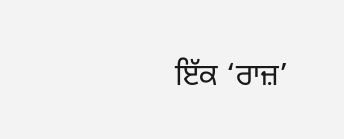ਇੱਕ ‘ਰਾਜ਼’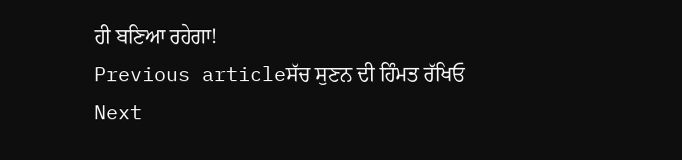ਹੀ ਬਣਿਆ ਰਹੇਗਾ!
Previous articleਸੱਚ ਸੁਣਨ ਦੀ ਹਿੰਮਤ ਰੱਖਿਓ
Next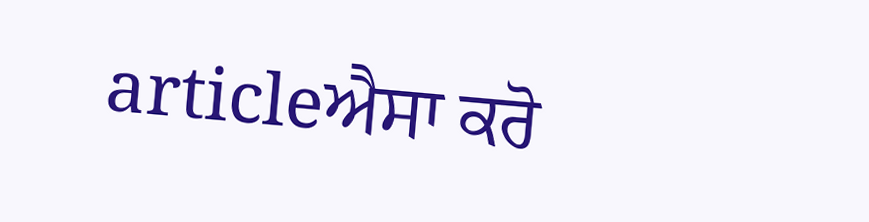articleਐਸਾ ਕਰੋ